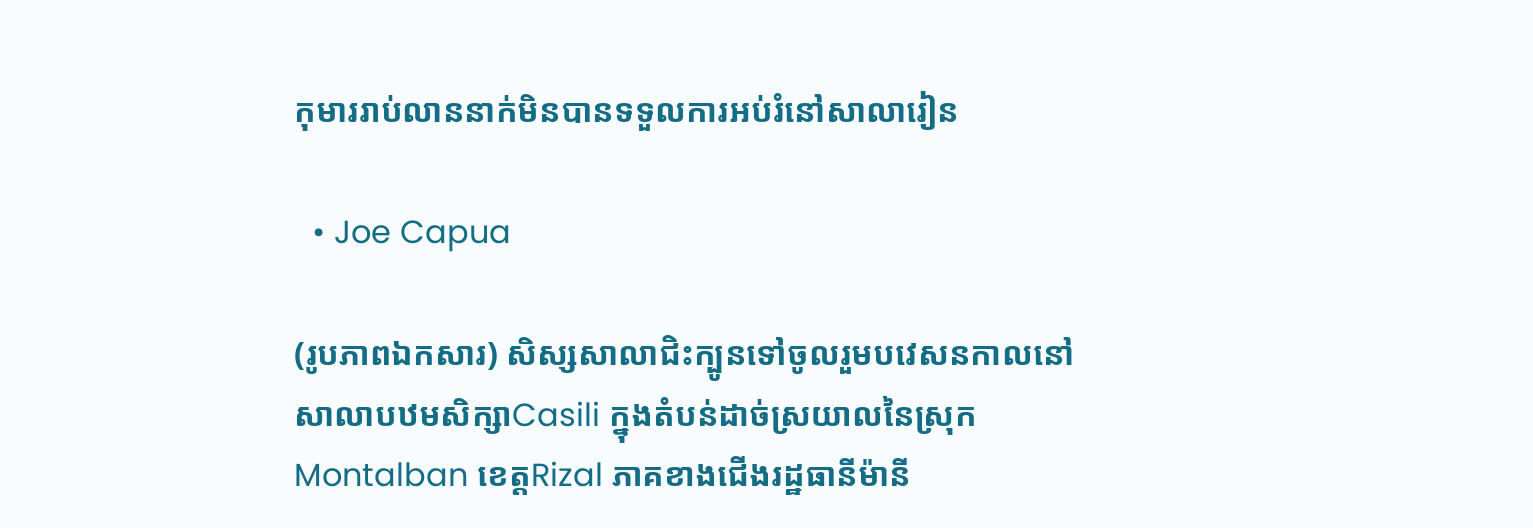កុមាររាប់លាននាក់មិនបានទទួលការអប់រំនៅសាលារៀន

  • Joe Capua

(រូបភាពឯកសារ) សិស្សសាលាជិះក្បូនទៅចូលរួមបវេសនកាលនៅសាលាបឋមសិក្សាCasili ក្នុងតំបន់ដាច់ស្រយាលនៃស្រុកMontalban ខេត្តRizal ភាគខាងជើងរដ្ឋធានីម៉ានី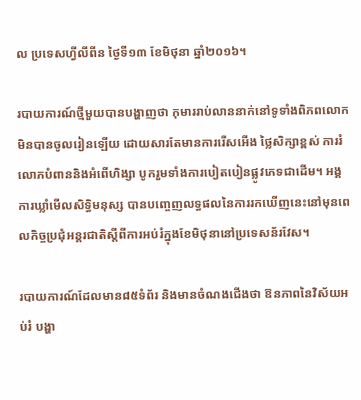ល ប្រទេសហ្វីលីពីន ថ្ងៃទី១៣ ខែមិថុនា ឆ្នាំ២០១៦។

របាយការណ៍ថ្មីមួយបានបង្ហាញថា កុមាររាប់លាននាក់នៅទូទាំងពិភពលោកមិនបានចូលរៀនឡើយ ដោយសារតែមានការរើសអើង ថ្លៃសិក្សាខ្ពស់ ការរំលោភបំពាននិងអំពើហិង្សា បូករួមទាំងការបៀតបៀនផ្លូវភេទជាដើម។ អង្គការឃ្លាំមើលសិទ្ធិមនុស្ស បានបញ្ចេញលទ្ធផលនៃការរកឃើញនេះនៅមុនពេលកិច្ចប្រជុំអន្តរជាតិស្តីពីការអប់រំក្នុងខែមិថុនានៅប្រទេសន័រវែស។

របាយការណ៍ដែលមាន៨៥ទំព័រ និងមានចំណងជើងថា ឱនភាពនៃវិស័យអប់រំ បង្ហា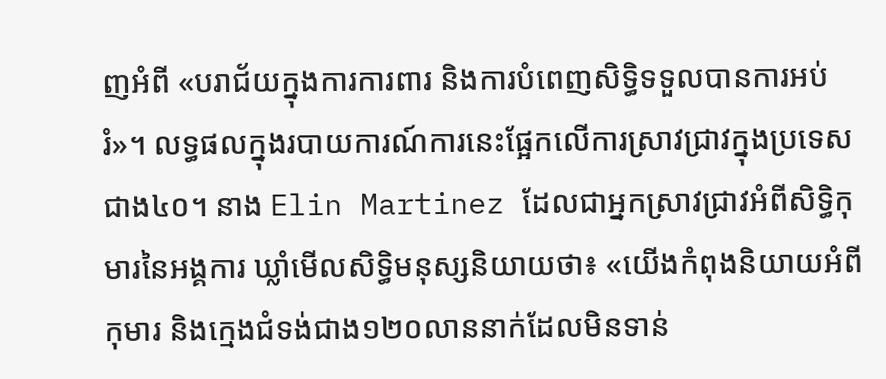ញអំពី «បរាជ័យក្នុងការការពារ និងការបំពេញសិទ្ធិទទួលបានការអប់រំ»។ លទ្ធផលក្នុងរបាយការណ៍ការនេះផ្អែកលើការស្រាវជ្រាវក្នុងប្រទេសជាង៤០។ នាង Elin Martinez ដែលជាអ្នកស្រាវជ្រាវអំពីសិទ្ធិកុមារនៃអង្គការ ឃ្លាំមើលសិទ្ធិមនុស្សនិយាយថា៖ «យើងកំពុងនិយាយអំពីកុមារ និងក្មេងជំទង់ជាង១២០លាននាក់ដែលមិនទាន់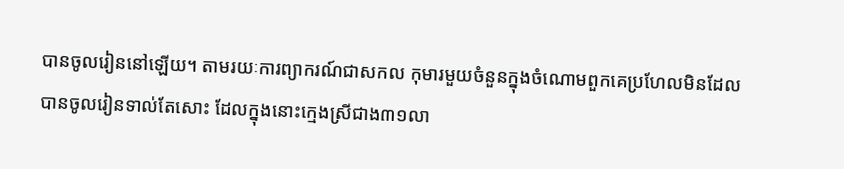បានចូលរៀននៅឡើយ។ តាមរយៈការព្យាករណ៍ជាសកល កុមារមួយចំនួនក្នុងចំណោមពួកគេប្រហែលមិនដែលបានចូលរៀនទាល់តែសោះ ដែលក្នុងនោះក្មេងស្រីជាង៣១លា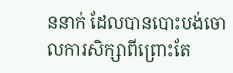ននាក់ ដែលបានបោះបង់ចោលការសិក្សាពីព្រោះតែ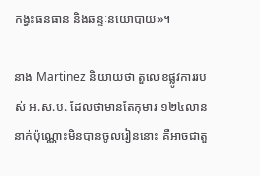កង្វះធនធាន និងឆន្ទៈនយោបាយ»។

នាង Martinez និយាយថា តួលេខផ្លូវការរបស់ អ.ស.ប. ដែលថាមានតែកុមារ ១២៤លាននាក់ប៉ុណ្ណោះមិនបានចូលរៀននោះ គឺអាចជាតួ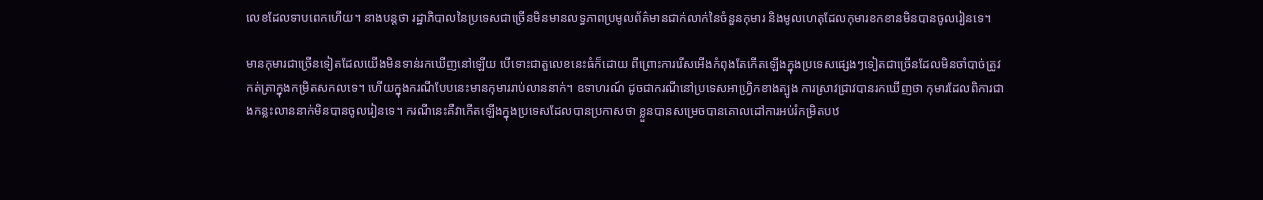លេខដែលទាបពេកហើយ។ នាងបន្តថា រដ្ឋាភិបាលនៃប្រទេសជាច្រើនមិនមានលទ្ធភាពប្រមូលព័ត៌មានជាក់លាក់នៃចំនួនកុមារ និងមូលហេតុដែលកុមារខកខានមិនបានចូលរៀនទេ។

មានកុមារជាច្រើនទៀតដែលយើងមិនទាន់រកឃើញនៅឡើយ បើទោះជាតួលេខនេះធំក៏ដោយ ពីព្រោះការរើសអើងកំពុងតែកើតឡើងក្នុងប្រទេសផ្សេងៗទៀតជាច្រើនដែលមិនចាំបាច់ត្រូវកត់ត្រាក្នុងកម្រិតសកលទេ។ ហើយក្នុងករណីបែបនេះមានកុមាររាប់លាននាក់។ ឧទាហរណ៍ ដូចជាករណីនៅប្រទេសអាហ្វ្រិកខាងត្បូង ការស្រាវជ្រាវបានរកឃើញថា កុមារដែលពិការជាងកន្លះលាននាក់មិនបានចូលរៀនទេ។ ករណីនេះគឺវាកើតឡើងក្នុងប្រទេសដែលបានប្រកាសថា ខ្លួនបានសម្រេចបានគោលដៅការអប់រំកម្រិតបឋ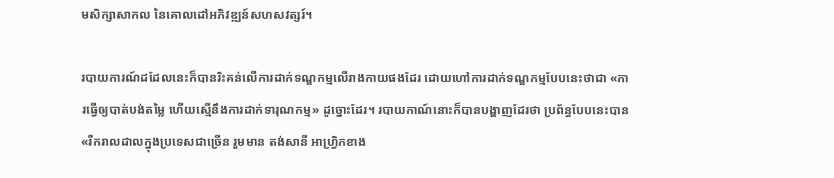មសិក្សាសាកល នៃគោលដៅអភិវឌ្ឍន៍សហសវត្សរ៍។

របាយការណ៍ដដែលនេះក៏បានរិះគន់លើការដាក់ទណ្ឌកម្មលើរាងកាយផងដែរ ដោយហៅការដាក់ទណ្ឌកម្មបែបនេះថាជា «ការធ្វើឲ្យបាត់បង់តម្លៃ ហើយស្មើនឹងការដាក់ទារុណកម្ម» ដូច្នោះដែរ។ របាយកាណ៍នោះក៏បានបង្ហាញដែរថា ប្រព័ន្ធបែបនេះបាន «រីករាលដាលក្នុងប្រទេសជាច្រើន រួមមាន តង់សានី អាហ្រ្វិកខាង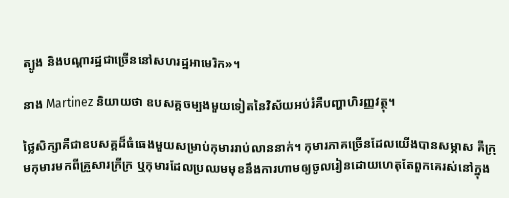ត្បូង និងបណ្តារដ្ឋជាច្រើននៅសហរដ្ឋអាមេរិក»។

នាង Martinez និយាយថា ឧបសគ្គចម្បងមួយទៀតនៃវិស័យអប់រំគឺបញ្ហាហិរញ្ញវត្ថុ។

ថ្លៃសិក្សាគឺជាឧបសគ្គដ៏ធំធេងមួយសម្រាប់កុមាររាប់លាននាក់។ កុមារភាគច្រើនដែលយើងបានសម្ភាស គឺក្រុមកុមារមកពីគ្រួសារក្រីក្រ ឬកុមារដែលប្រឈមមុខនឹងការហាមឲ្យចូលរៀនដោយហេតុតែពួកគេរស់នៅក្នុង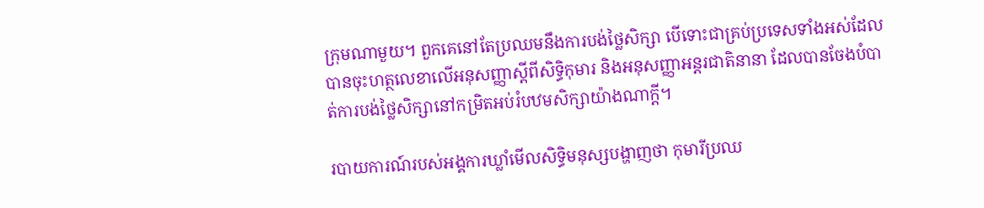ក្រុមណាមួយ។ ពួកគេនៅតែប្រឈមនឹងការបង់ថ្លៃសិក្សា បើទោះជាគ្រប់ប្រទេសទាំងអស់ដែលបានចុះហត្ថលេខាលើអនុសញ្ញាស្តីពីសិទ្ធិកុមារ និងអនុសញ្ញាអន្តរជាតិនានា ដែលបានចែងបំបាត់ការបង់ថ្លៃសិក្សានៅកម្រិតអប់រំបឋមសិក្សាយ៉ាងណាក្តី។

របាយការណ៍របស់អង្គការឃ្លាំមើលសិទ្ធិមនុស្សបង្ហាញថា កុមារីប្រឈ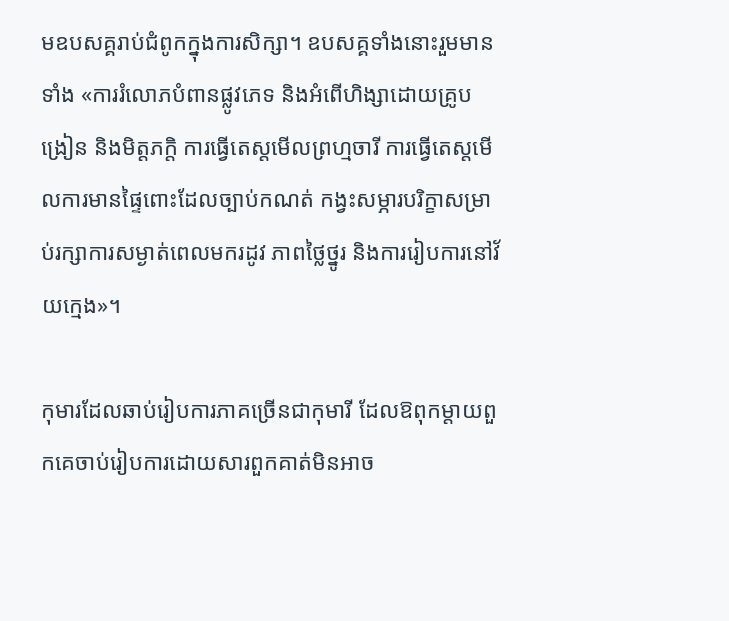មឧបសគ្គរាប់ជំពូកក្នុងការសិក្សា។ ឧបសគ្គទាំងនោះរួមមានទាំង «ការរំលោភបំពានផ្លូវភេទ និងអំពើហិង្សាដោយគ្រូបង្រៀន និងមិត្តភក្តិ ការធ្វើតេស្តមើលព្រហ្មចារី ការធ្វើតេស្តមើលការមានផ្ទៃពោះដែលច្បាប់កណត់ កង្វះសម្ភារបរិក្ខាសម្រាប់រក្សាការសម្ងាត់ពេលមករដូវ ភាពថ្លៃថ្នូរ និងការរៀបការនៅវ័យក្មេង»។

កុមារដែលឆាប់រៀបការភាគច្រើនជាកុមារី ដែលឱពុកម្តាយពួកគេចាប់រៀបការដោយសារពួកគាត់មិនអាច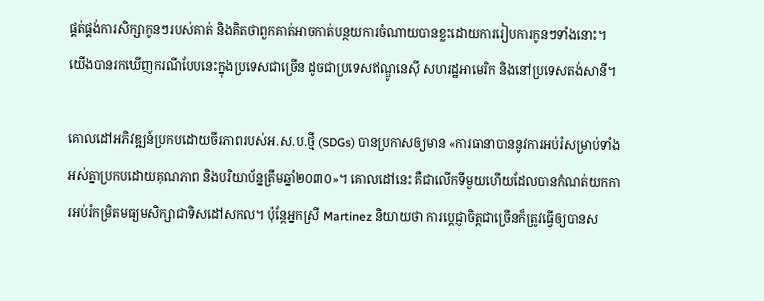ផ្គត់ផ្គង់ការសិក្សាកូនៗរបស់គាត់ និងគិតថាពួកគាត់អាចកាត់បន្ថយការចំណាយបានខ្លះដោយការរៀបការកូនៗទាំងនោះ។ យើងបានរកឃើញករណីបែបនេះក្នុងប្រទេសជាច្រើន ដូចជាប្រទេសឥណ្ឌូនេស៊ី សហរដ្ឋអាមេរិក និងនៅប្រទេសតង់សានី។

គោលដៅអភិវឌ្ឍន៍ប្រកបដោយចីរភាពរបស់អ.ស.ប.ថ្មី (SDGs) បានប្រកាសឲ្យមាន «ការធានាបាននូវការអប់រំសម្រាប់ទាំងអស់គ្នាប្រកបដោយគុណភាព និងបរិយាប័ន្នត្រឹមឆ្នាំ២០៣០»។ គោលដៅនេះ គឺជាលើកទីមួយហើយដែលបានកំណត់យកការអប់រំកម្រិតមធ្យមសិក្សាជាទិសដៅសកល។ ប៉ុន្តែអ្នកស្រី Martinez និយាយថា ការបេ្តជ្ញាចិត្តជាច្រើនក៏ត្រូវធ្វើឲ្យបានស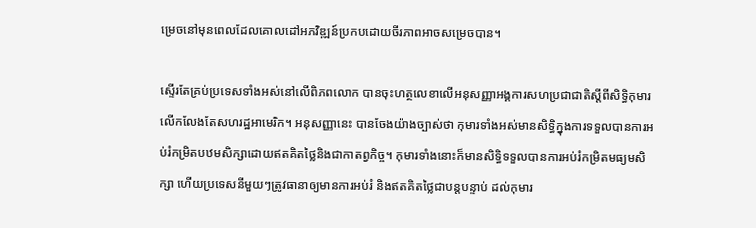ម្រេចនៅមុនពេលដែលគោលដៅអភវិឌ្ឍន៍ប្រកបដោយចីរភាពអាចសម្រេចបាន។

ស្ទើរតែគ្រប់ប្រទេសទាំងអស់នៅលើពិភពលោក បានចុះហត្ថលេខាលើអនុសញ្ញាអង្គការសហប្រជាជាតិស្តីពីសិទ្ធិកុមារ លើកលែងតែសហរដ្ឋអាមេរិក។ អនុសញ្ញានេះ បានចែងយ៉ាងច្បាស់ថា កុមារទាំងអស់មានសិទ្ធិក្នុងការទទួលបានការអប់រំកម្រិតបឋមសិក្សាដោយឥតគិតថ្លៃនិងជាកាតព្វកិច្ច។ កុមារទាំងនោះក៏មានសិទ្ធិទទួលបានការអប់រំកម្រិតមធ្យមសិក្សា ហើយប្រទេសនីមួយៗត្រូវធានាឲ្យមានការអប់រំ និងឥតគិតថ្លៃជាបន្តបន្ទាប់ ដល់កុមារ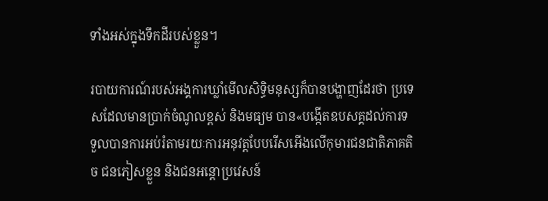ទាំងអស់ក្នុងទឹកដីរបស់ខ្លួន។

របាយការណ៍របស់អង្គការឃ្លាំមើលសិទ្ធិមនុស្សក៏បានបង្ហាញដែរថា ប្រទេសដែលមានប្រាក់ចំណូលខ្ពស់ និងមធ្យម បាន«បង្កើតឧបសគ្គដល់ការទទួលបានការអប់រំតាមរយៈការអនុវត្តបែបរើសអើងលើកុមារជនជាតិភាគតិច ជនភៀសខ្លួន និងជនអន្តោប្រវេសន៍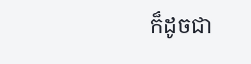ក៏ដូចជា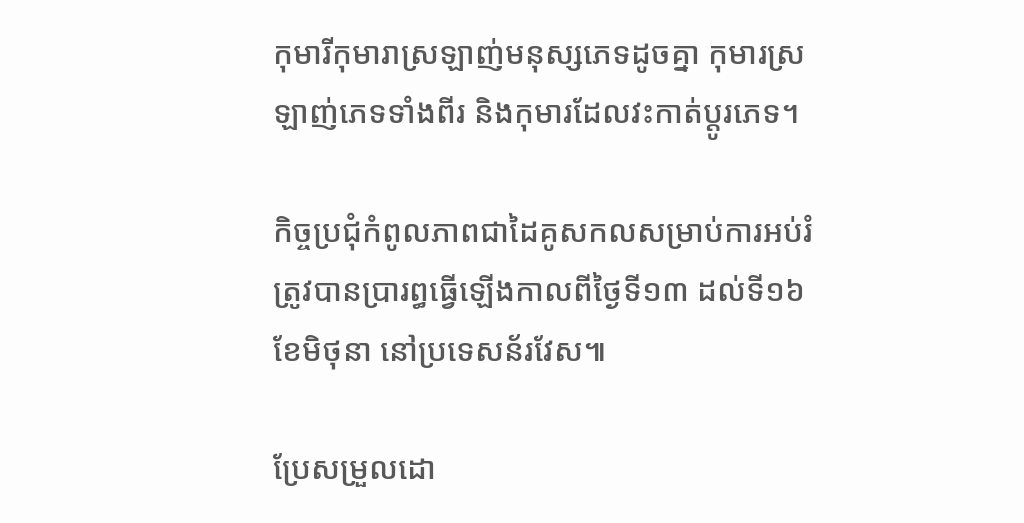កុមារីកុមារាស្រឡាញ់មនុស្សភេទដូចគ្នា កុមារស្រឡាញ់ភេទទាំងពីរ និងកុមារដែលវះកាត់ប្តូរភេទ។

កិច្ចប្រជុំកំពូលភាពជាដៃគូសកលសម្រាប់ការអប់រំ ត្រូវបានប្រារព្ធធ្វើឡើងកាលពីថ្ងៃទី១៣ ដល់ទី១៦ ខែមិថុនា នៅប្រទេសន័រវែស៕

ប្រែសម្រួលដោ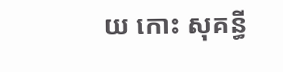យ កោះ សុគន្ធី